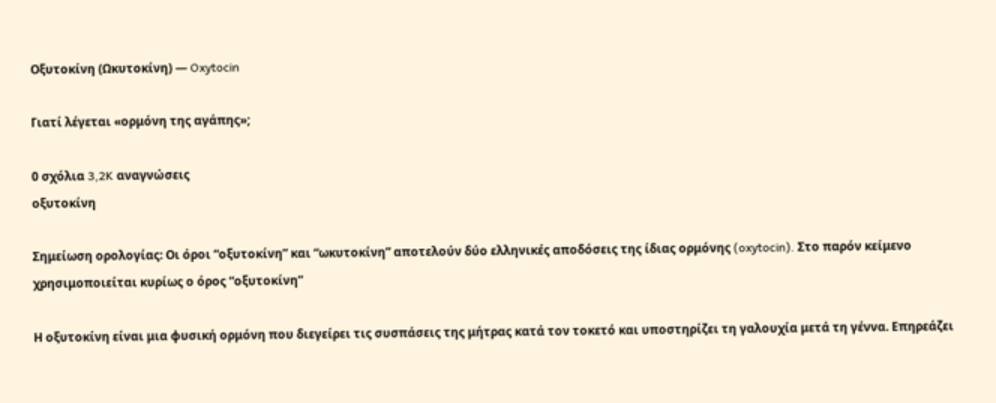Οξυτοκίνη (Ωκυτοκίνη) — Oxytocin

Γιατί λέγεται «ορμόνη της αγάπης»;

0 σχόλια 3,2K αναγνώσεις
οξυτοκίνη

Σημείωση ορολογίας: Οι όροι “οξυτοκίνη” και “ωκυτοκίνη” αποτελούν δύο ελληνικές αποδόσεις της ίδιας ορμόνης (oxytocin). Στο παρόν κείμενο χρησιμοποιείται κυρίως ο όρος “οξυτοκίνη”

Η οξυτοκίνη είναι μια φυσική ορμόνη που διεγείρει τις συσπάσεις της μήτρας κατά τον τοκετό και υποστηρίζει τη γαλουχία μετά τη γέννα. Επηρεάζει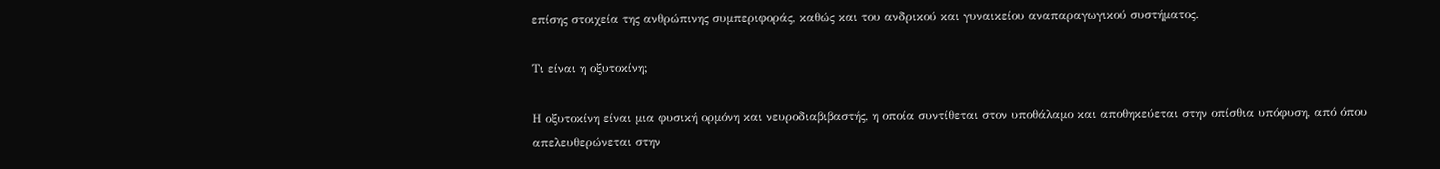επίσης στοιχεία της ανθρώπινης συμπεριφοράς, καθώς και του ανδρικού και γυναικείου αναπαραγωγικού συστήματος.

Τι είναι η οξυτοκίνη;

Η οξυτοκίνη είναι μια φυσική ορμόνη και νευροδιαβιβαστής, η οποία συντίθεται στον υποθάλαμο και αποθηκεύεται στην οπίσθια υπόφυση, από όπου απελευθερώνεται στην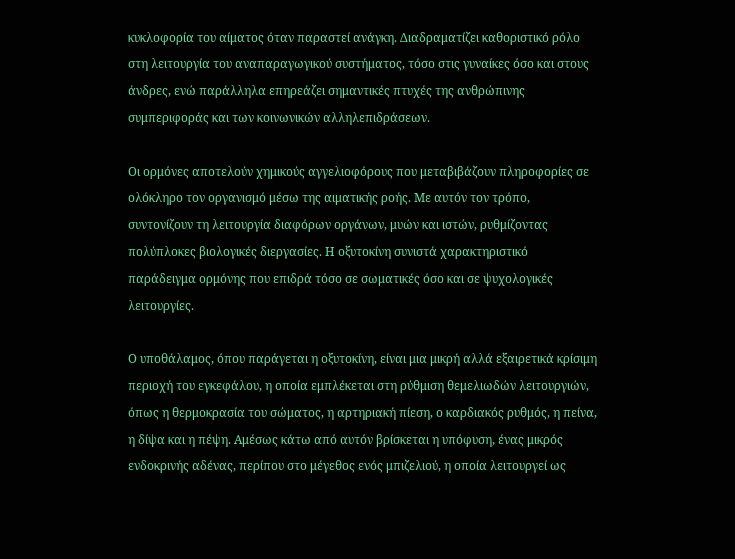κυκλοφορία του αίματος όταν παραστεί ανάγκη. Διαδραματίζει καθοριστικό ρόλο στη λειτουργία του αναπαραγωγικού συστήματος, τόσο στις γυναίκες όσο και στους άνδρες, ενώ παράλληλα επηρεάζει σημαντικές πτυχές της ανθρώπινης συμπεριφοράς και των κοινωνικών αλληλεπιδράσεων.

Οι ορμόνες αποτελούν χημικούς αγγελιοφόρους που μεταβιβάζουν πληροφορίες σε ολόκληρο τον οργανισμό μέσω της αιματικής ροής. Με αυτόν τον τρόπο, συντονίζουν τη λειτουργία διαφόρων οργάνων, μυών και ιστών, ρυθμίζοντας πολύπλοκες βιολογικές διεργασίες. Η οξυτοκίνη συνιστά χαρακτηριστικό παράδειγμα ορμόνης που επιδρά τόσο σε σωματικές όσο και σε ψυχολογικές λειτουργίες.

Ο υποθάλαμος, όπου παράγεται η οξυτοκίνη, είναι μια μικρή αλλά εξαιρετικά κρίσιμη περιοχή του εγκεφάλου, η οποία εμπλέκεται στη ρύθμιση θεμελιωδών λειτουργιών, όπως η θερμοκρασία του σώματος, η αρτηριακή πίεση, ο καρδιακός ρυθμός, η πείνα, η δίψα και η πέψη. Αμέσως κάτω από αυτόν βρίσκεται η υπόφυση, ένας μικρός ενδοκρινής αδένας, περίπου στο μέγεθος ενός μπιζελιού, η οποία λειτουργεί ως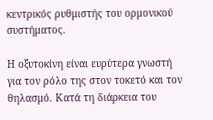κεντρικός ρυθμιστής του ορμονικού συστήματος.

Η οξυτοκίνη είναι ευρύτερα γνωστή για τον ρόλο της στον τοκετό και τον θηλασμό. Κατά τη διάρκεια του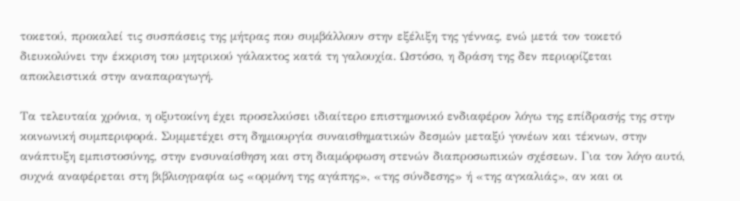τοκετού, προκαλεί τις συσπάσεις της μήτρας που συμβάλλουν στην εξέλιξη της γέννας, ενώ μετά τον τοκετό διευκολύνει την έκκριση του μητρικού γάλακτος κατά τη γαλουχία. Ωστόσο, η δράση της δεν περιορίζεται αποκλειστικά στην αναπαραγωγή.

Τα τελευταία χρόνια, η οξυτοκίνη έχει προσελκύσει ιδιαίτερο επιστημονικό ενδιαφέρον λόγω της επίδρασής της στην κοινωνική συμπεριφορά. Συμμετέχει στη δημιουργία συναισθηματικών δεσμών μεταξύ γονέων και τέκνων, στην ανάπτυξη εμπιστοσύνης, στην ενσυναίσθηση και στη διαμόρφωση στενών διαπροσωπικών σχέσεων. Για τον λόγο αυτό, συχνά αναφέρεται στη βιβλιογραφία ως «ορμόνη της αγάπης», «της σύνδεσης» ή «της αγκαλιάς», αν και οι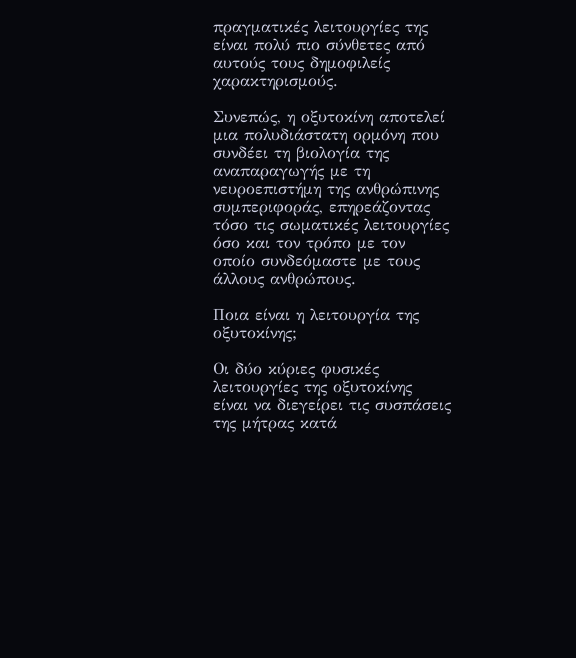πραγματικές λειτουργίες της είναι πολύ πιο σύνθετες από αυτούς τους δημοφιλείς χαρακτηρισμούς.

Συνεπώς, η οξυτοκίνη αποτελεί μια πολυδιάστατη ορμόνη που συνδέει τη βιολογία της αναπαραγωγής με τη νευροεπιστήμη της ανθρώπινης συμπεριφοράς, επηρεάζοντας τόσο τις σωματικές λειτουργίες όσο και τον τρόπο με τον οποίο συνδεόμαστε με τους άλλους ανθρώπους.

Ποια είναι η λειτουργία της οξυτοκίνης;

Οι δύο κύριες φυσικές λειτουργίες της οξυτοκίνης είναι να διεγείρει τις συσπάσεις της μήτρας κατά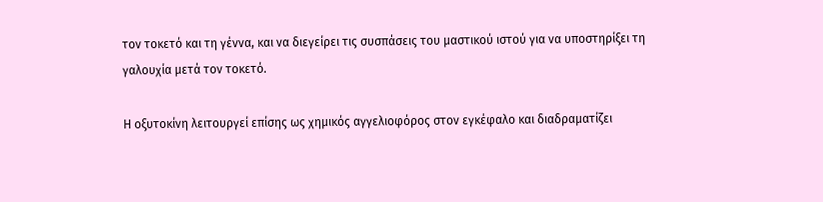τον τοκετό και τη γέννα, και να διεγείρει τις συσπάσεις του μαστικού ιστού για να υποστηρίξει τη γαλουχία μετά τον τοκετό.

Η οξυτοκίνη λειτουργεί επίσης ως χημικός αγγελιοφόρος στον εγκέφαλο και διαδραματίζει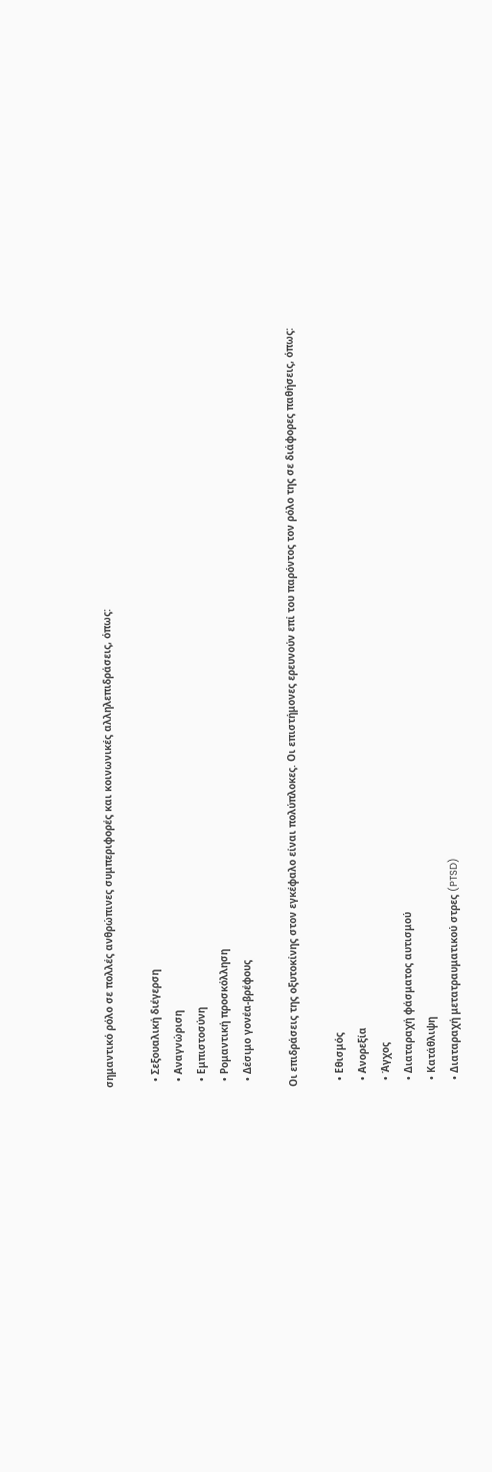σημαντικό ρόλο σε πολλές ανθρώπινες συμπεριφορές και κοινωνικές αλληλεπιδράσεις, όπως:

  • Σεξουαλική διέγερση
  • Αναγνώριση
  • Εμπιστοσύνη
  • Ρομαντική προσκόλληση
  • Δέσιμο γονέα-βρέφους

Οι επιδράσεις της οξυτοκίνης στον εγκέφαλο είναι πολύπλοκες. Οι επιστήμονες ερευνούν επί του παρόντος τον ρόλο της σε διάφορες παθήσεις, όπως:

  • Εθισμός
  • Ανορεξία
  • Άγχος
  • Διαταραχή φάσματος αυτισμού
  • Κατάθλιψη
  • Διαταραχή μετατραυματικού στρες (PTSD)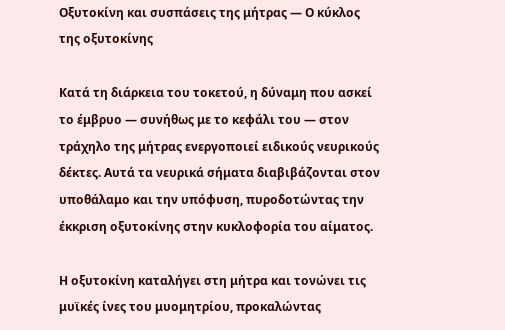Οξυτοκίνη και συσπάσεις της μήτρας — Ο κύκλος της οξυτοκίνης

Κατά τη διάρκεια του τοκετού, η δύναμη που ασκεί το έμβρυο — συνήθως με το κεφάλι του — στον τράχηλο της μήτρας ενεργοποιεί ειδικούς νευρικούς δέκτες. Αυτά τα νευρικά σήματα διαβιβάζονται στον υποθάλαμο και την υπόφυση, πυροδοτώντας την έκκριση οξυτοκίνης στην κυκλοφορία του αίματος.

Η οξυτοκίνη καταλήγει στη μήτρα και τονώνει τις μυϊκές ίνες του μυομητρίου, προκαλώντας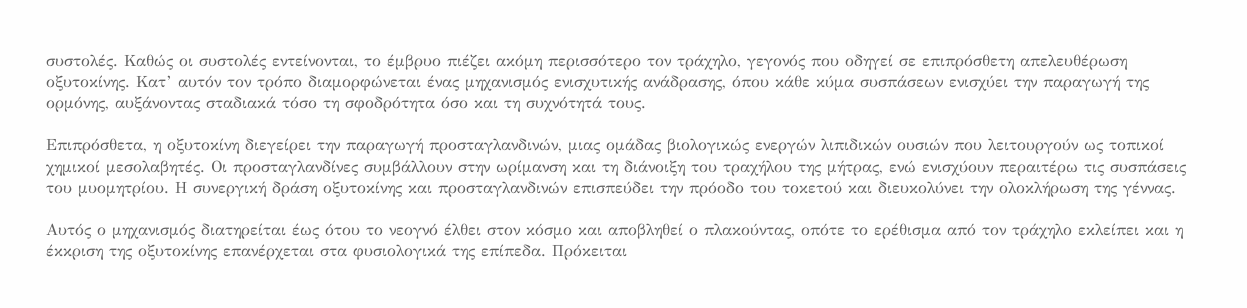συστολές. Καθώς οι συστολές εντείνονται, το έμβρυο πιέζει ακόμη περισσότερο τον τράχηλο, γεγονός που οδηγεί σε επιπρόσθετη απελευθέρωση οξυτοκίνης. Κατ’ αυτόν τον τρόπο διαμορφώνεται ένας μηχανισμός ενισχυτικής ανάδρασης, όπου κάθε κύμα συσπάσεων ενισχύει την παραγωγή της ορμόνης, αυξάνοντας σταδιακά τόσο τη σφοδρότητα όσο και τη συχνότητά τους.

Επιπρόσθετα, η οξυτοκίνη διεγείρει την παραγωγή προσταγλανδινών, μιας ομάδας βιολογικώς ενεργών λιπιδικών ουσιών που λειτουργούν ως τοπικοί χημικοί μεσολαβητές. Οι προσταγλανδίνες συμβάλλουν στην ωρίμανση και τη διάνοιξη του τραχήλου της μήτρας, ενώ ενισχύουν περαιτέρω τις συσπάσεις του μυομητρίου. Η συνεργική δράση οξυτοκίνης και προσταγλανδινών επισπεύδει την πρόοδο του τοκετού και διευκολύνει την ολοκλήρωση της γέννας.

Αυτός ο μηχανισμός διατηρείται έως ότου το νεογνό έλθει στον κόσμο και αποβληθεί ο πλακούντας, οπότε το ερέθισμα από τον τράχηλο εκλείπει και η έκκριση της οξυτοκίνης επανέρχεται στα φυσιολογικά της επίπεδα. Πρόκειται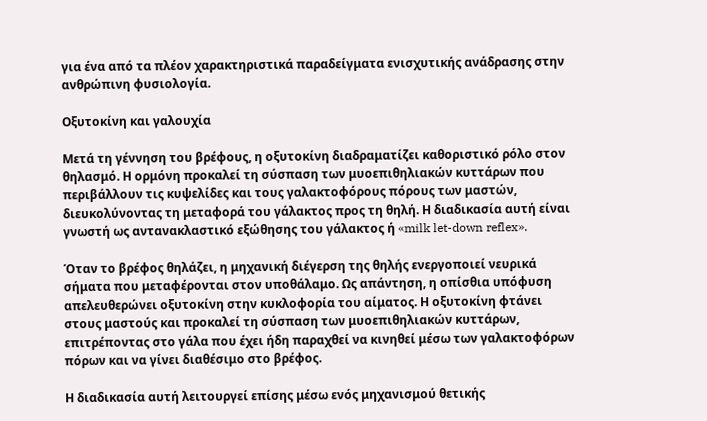για ένα από τα πλέον χαρακτηριστικά παραδείγματα ενισχυτικής ανάδρασης στην ανθρώπινη φυσιολογία.

Οξυτοκίνη και γαλουχία

Μετά τη γέννηση του βρέφους, η οξυτοκίνη διαδραματίζει καθοριστικό ρόλο στον θηλασμό. Η ορμόνη προκαλεί τη σύσπαση των μυοεπιθηλιακών κυττάρων που περιβάλλουν τις κυψελίδες και τους γαλακτοφόρους πόρους των μαστών, διευκολύνοντας τη μεταφορά του γάλακτος προς τη θηλή. Η διαδικασία αυτή είναι γνωστή ως αντανακλαστικό εξώθησης του γάλακτος ή «milk let-down reflex».

Όταν το βρέφος θηλάζει, η μηχανική διέγερση της θηλής ενεργοποιεί νευρικά σήματα που μεταφέρονται στον υποθάλαμο. Ως απάντηση, η οπίσθια υπόφυση απελευθερώνει οξυτοκίνη στην κυκλοφορία του αίματος. Η οξυτοκίνη φτάνει στους μαστούς και προκαλεί τη σύσπαση των μυοεπιθηλιακών κυττάρων, επιτρέποντας στο γάλα που έχει ήδη παραχθεί να κινηθεί μέσω των γαλακτοφόρων πόρων και να γίνει διαθέσιμο στο βρέφος.

Η διαδικασία αυτή λειτουργεί επίσης μέσω ενός μηχανισμού θετικής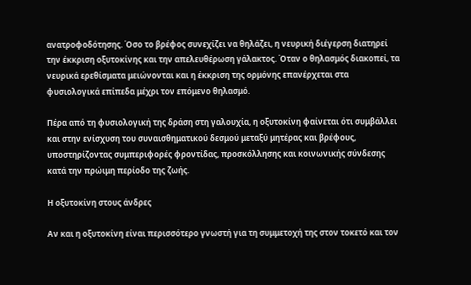ανατροφοδότησης. Όσο το βρέφος συνεχίζει να θηλάζει, η νευρική διέγερση διατηρεί την έκκριση οξυτοκίνης και την απελευθέρωση γάλακτος. Όταν ο θηλασμός διακοπεί, τα νευρικά ερεθίσματα μειώνονται και η έκκριση της ορμόνης επανέρχεται στα φυσιολογικά επίπεδα μέχρι τον επόμενο θηλασμό.

Πέρα από τη φυσιολογική της δράση στη γαλουχία, η οξυτοκίνη φαίνεται ότι συμβάλλει και στην ενίσχυση του συναισθηματικού δεσμού μεταξύ μητέρας και βρέφους, υποστηρίζοντας συμπεριφορές φροντίδας, προσκόλλησης και κοινωνικής σύνδεσης κατά την πρώιμη περίοδο της ζωής.

Η οξυτοκίνη στους άνδρες

Αν και η οξυτοκίνη είναι περισσότερο γνωστή για τη συμμετοχή της στον τοκετό και τον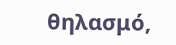θηλασμό,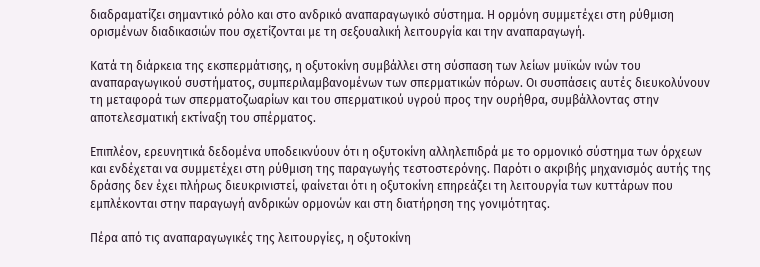διαδραματίζει σημαντικό ρόλο και στο ανδρικό αναπαραγωγικό σύστημα. Η ορμόνη συμμετέχει στη ρύθμιση ορισμένων διαδικασιών που σχετίζονται με τη σεξουαλική λειτουργία και την αναπαραγωγή.

Κατά τη διάρκεια της εκσπερμάτισης, η οξυτοκίνη συμβάλλει στη σύσπαση των λείων μυϊκών ινών του αναπαραγωγικού συστήματος, συμπεριλαμβανομένων των σπερματικών πόρων. Οι συσπάσεις αυτές διευκολύνουν τη μεταφορά των σπερματοζωαρίων και του σπερματικού υγρού προς την ουρήθρα, συμβάλλοντας στην αποτελεσματική εκτίναξη του σπέρματος.

Επιπλέον, ερευνητικά δεδομένα υποδεικνύουν ότι η οξυτοκίνη αλληλεπιδρά με το ορμονικό σύστημα των όρχεων και ενδέχεται να συμμετέχει στη ρύθμιση της παραγωγής τεστοστερόνης. Παρότι ο ακριβής μηχανισμός αυτής της δράσης δεν έχει πλήρως διευκρινιστεί, φαίνεται ότι η οξυτοκίνη επηρεάζει τη λειτουργία των κυττάρων που εμπλέκονται στην παραγωγή ανδρικών ορμονών και στη διατήρηση της γονιμότητας.

Πέρα από τις αναπαραγωγικές της λειτουργίες, η οξυτοκίνη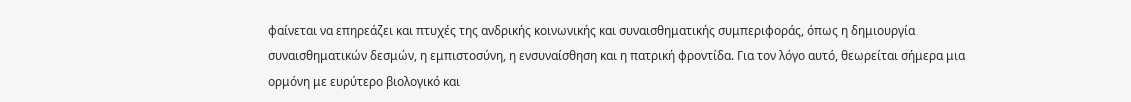φαίνεται να επηρεάζει και πτυχές της ανδρικής κοινωνικής και συναισθηματικής συμπεριφοράς, όπως η δημιουργία συναισθηματικών δεσμών, η εμπιστοσύνη, η ενσυναίσθηση και η πατρική φροντίδα. Για τον λόγο αυτό, θεωρείται σήμερα μια ορμόνη με ευρύτερο βιολογικό και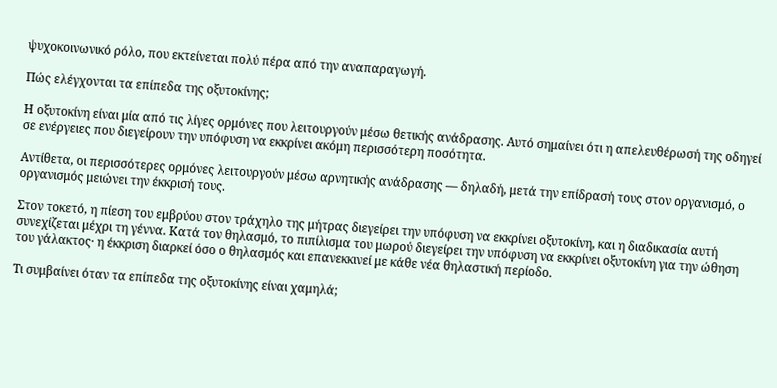ψυχοκοινωνικό ρόλο, που εκτείνεται πολύ πέρα από την αναπαραγωγή.

Πώς ελέγχονται τα επίπεδα της οξυτοκίνης;

Η οξυτοκίνη είναι μία από τις λίγες ορμόνες που λειτουργούν μέσω θετικής ανάδρασης. Αυτό σημαίνει ότι η απελευθέρωσή της οδηγεί σε ενέργειες που διεγείρουν την υπόφυση να εκκρίνει ακόμη περισσότερη ποσότητα.

Αντίθετα, οι περισσότερες ορμόνες λειτουργούν μέσω αρνητικής ανάδρασης — δηλαδή, μετά την επίδρασή τους στον οργανισμό, ο οργανισμός μειώνει την έκκρισή τους.

Στον τοκετό, η πίεση του εμβρύου στον τράχηλο της μήτρας διεγείρει την υπόφυση να εκκρίνει οξυτοκίνη, και η διαδικασία αυτή συνεχίζεται μέχρι τη γέννα. Κατά τον θηλασμό, το πιπίλισμα του μωρού διεγείρει την υπόφυση να εκκρίνει οξυτοκίνη για την ώθηση του γάλακτος· η έκκριση διαρκεί όσο ο θηλασμός και επανεκκινεί με κάθε νέα θηλαστική περίοδο.

Τι συμβαίνει όταν τα επίπεδα της οξυτοκίνης είναι χαμηλά;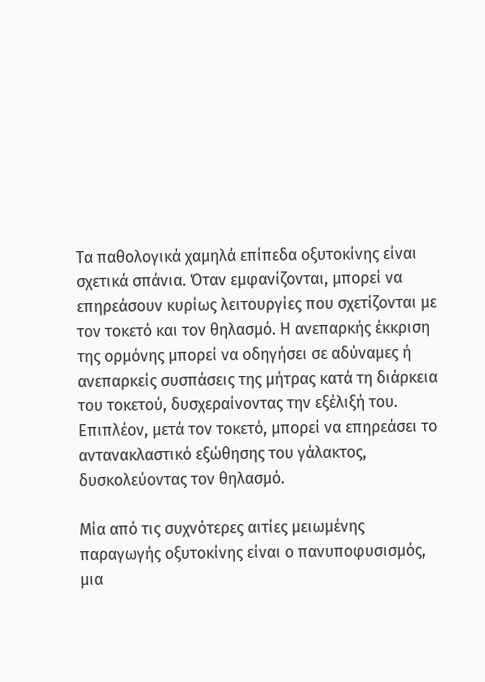Τα παθολογικά χαμηλά επίπεδα οξυτοκίνης είναι σχετικά σπάνια. Όταν εμφανίζονται, μπορεί να επηρεάσουν κυρίως λειτουργίες που σχετίζονται με τον τοκετό και τον θηλασμό. Η ανεπαρκής έκκριση της ορμόνης μπορεί να οδηγήσει σε αδύναμες ή ανεπαρκείς συσπάσεις της μήτρας κατά τη διάρκεια του τοκετού, δυσχεραίνοντας την εξέλιξή του. Επιπλέον, μετά τον τοκετό, μπορεί να επηρεάσει το αντανακλαστικό εξώθησης του γάλακτος, δυσκολεύοντας τον θηλασμό.

Μία από τις συχνότερες αιτίες μειωμένης παραγωγής οξυτοκίνης είναι ο πανυποφυσισμός, μια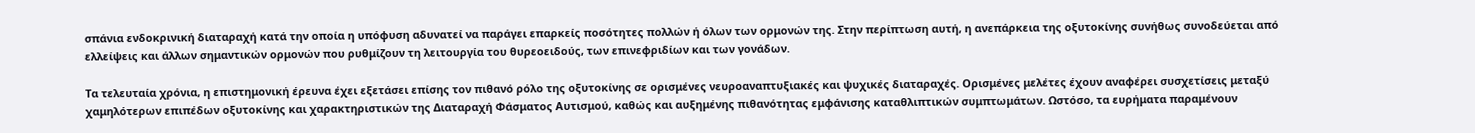σπάνια ενδοκρινική διαταραχή κατά την οποία η υπόφυση αδυνατεί να παράγει επαρκείς ποσότητες πολλών ή όλων των ορμονών της. Στην περίπτωση αυτή, η ανεπάρκεια της οξυτοκίνης συνήθως συνοδεύεται από ελλείψεις και άλλων σημαντικών ορμονών που ρυθμίζουν τη λειτουργία του θυρεοειδούς, των επινεφριδίων και των γονάδων.

Τα τελευταία χρόνια, η επιστημονική έρευνα έχει εξετάσει επίσης τον πιθανό ρόλο της οξυτοκίνης σε ορισμένες νευροαναπτυξιακές και ψυχικές διαταραχές. Ορισμένες μελέτες έχουν αναφέρει συσχετίσεις μεταξύ χαμηλότερων επιπέδων οξυτοκίνης και χαρακτηριστικών της Διαταραχή Φάσματος Αυτισμού, καθώς και αυξημένης πιθανότητας εμφάνισης καταθλιπτικών συμπτωμάτων. Ωστόσο, τα ευρήματα παραμένουν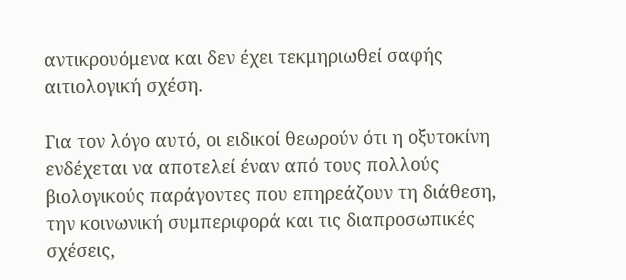αντικρουόμενα και δεν έχει τεκμηριωθεί σαφής αιτιολογική σχέση.

Για τον λόγο αυτό, οι ειδικοί θεωρούν ότι η οξυτοκίνη ενδέχεται να αποτελεί έναν από τους πολλούς βιολογικούς παράγοντες που επηρεάζουν τη διάθεση, την κοινωνική συμπεριφορά και τις διαπροσωπικές σχέσεις,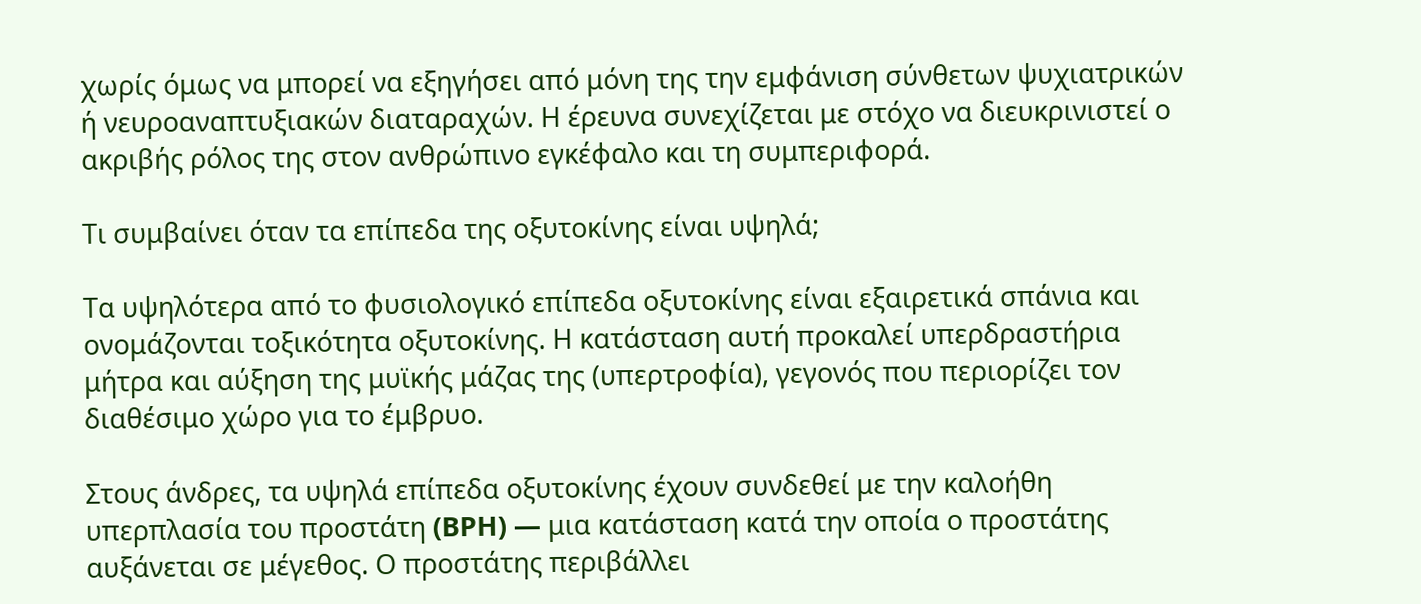χωρίς όμως να μπορεί να εξηγήσει από μόνη της την εμφάνιση σύνθετων ψυχιατρικών ή νευροαναπτυξιακών διαταραχών. Η έρευνα συνεχίζεται με στόχο να διευκρινιστεί ο ακριβής ρόλος της στον ανθρώπινο εγκέφαλο και τη συμπεριφορά.

Τι συμβαίνει όταν τα επίπεδα της οξυτοκίνης είναι υψηλά;

Τα υψηλότερα από το φυσιολογικό επίπεδα οξυτοκίνης είναι εξαιρετικά σπάνια και ονομάζονται τοξικότητα οξυτοκίνης. Η κατάσταση αυτή προκαλεί υπερδραστήρια μήτρα και αύξηση της μυϊκής μάζας της (υπερτροφία), γεγονός που περιορίζει τον διαθέσιμο χώρο για το έμβρυο.

Στους άνδρες, τα υψηλά επίπεδα οξυτοκίνης έχουν συνδεθεί με την καλοήθη υπερπλασία του προστάτη (BPH) — μια κατάσταση κατά την οποία ο προστάτης αυξάνεται σε μέγεθος. Ο προστάτης περιβάλλει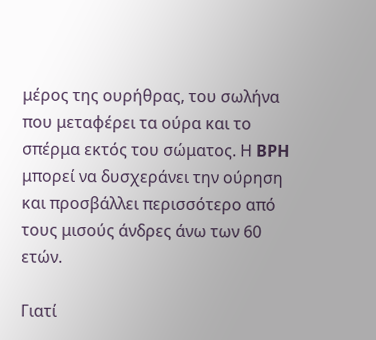μέρος της ουρήθρας, του σωλήνα που μεταφέρει τα ούρα και το σπέρμα εκτός του σώματος. Η BPH μπορεί να δυσχεράνει την ούρηση και προσβάλλει περισσότερο από τους μισούς άνδρες άνω των 60 ετών.

Γιατί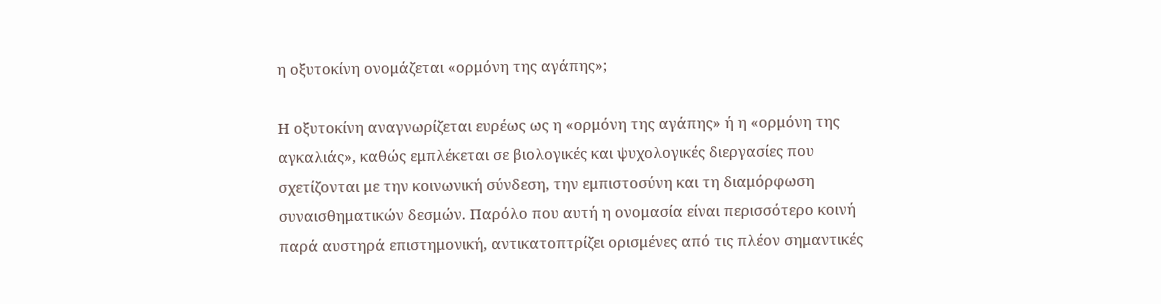η οξυτοκίνη ονομάζεται «ορμόνη της αγάπης»;

Η οξυτοκίνη αναγνωρίζεται ευρέως ως η «ορμόνη της αγάπης» ή η «ορμόνη της αγκαλιάς», καθώς εμπλέκεται σε βιολογικές και ψυχολογικές διεργασίες που σχετίζονται με την κοινωνική σύνδεση, την εμπιστοσύνη και τη διαμόρφωση συναισθηματικών δεσμών. Παρόλο που αυτή η ονομασία είναι περισσότερο κοινή παρά αυστηρά επιστημονική, αντικατοπτρίζει ορισμένες από τις πλέον σημαντικές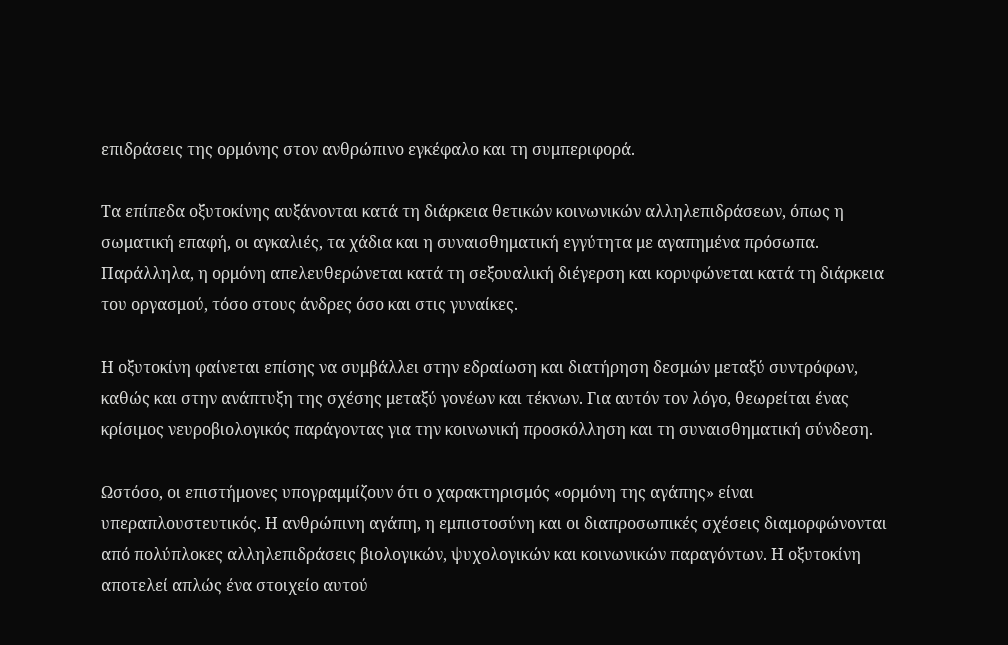επιδράσεις της ορμόνης στον ανθρώπινο εγκέφαλο και τη συμπεριφορά.

Τα επίπεδα οξυτοκίνης αυξάνονται κατά τη διάρκεια θετικών κοινωνικών αλληλεπιδράσεων, όπως η σωματική επαφή, οι αγκαλιές, τα χάδια και η συναισθηματική εγγύτητα με αγαπημένα πρόσωπα. Παράλληλα, η ορμόνη απελευθερώνεται κατά τη σεξουαλική διέγερση και κορυφώνεται κατά τη διάρκεια του οργασμού, τόσο στους άνδρες όσο και στις γυναίκες.

Η οξυτοκίνη φαίνεται επίσης να συμβάλλει στην εδραίωση και διατήρηση δεσμών μεταξύ συντρόφων, καθώς και στην ανάπτυξη της σχέσης μεταξύ γονέων και τέκνων. Για αυτόν τον λόγο, θεωρείται ένας κρίσιμος νευροβιολογικός παράγοντας για την κοινωνική προσκόλληση και τη συναισθηματική σύνδεση.

Ωστόσο, οι επιστήμονες υπογραμμίζουν ότι ο χαρακτηρισμός «ορμόνη της αγάπης» είναι υπεραπλουστευτικός. Η ανθρώπινη αγάπη, η εμπιστοσύνη και οι διαπροσωπικές σχέσεις διαμορφώνονται από πολύπλοκες αλληλεπιδράσεις βιολογικών, ψυχολογικών και κοινωνικών παραγόντων. Η οξυτοκίνη αποτελεί απλώς ένα στοιχείο αυτού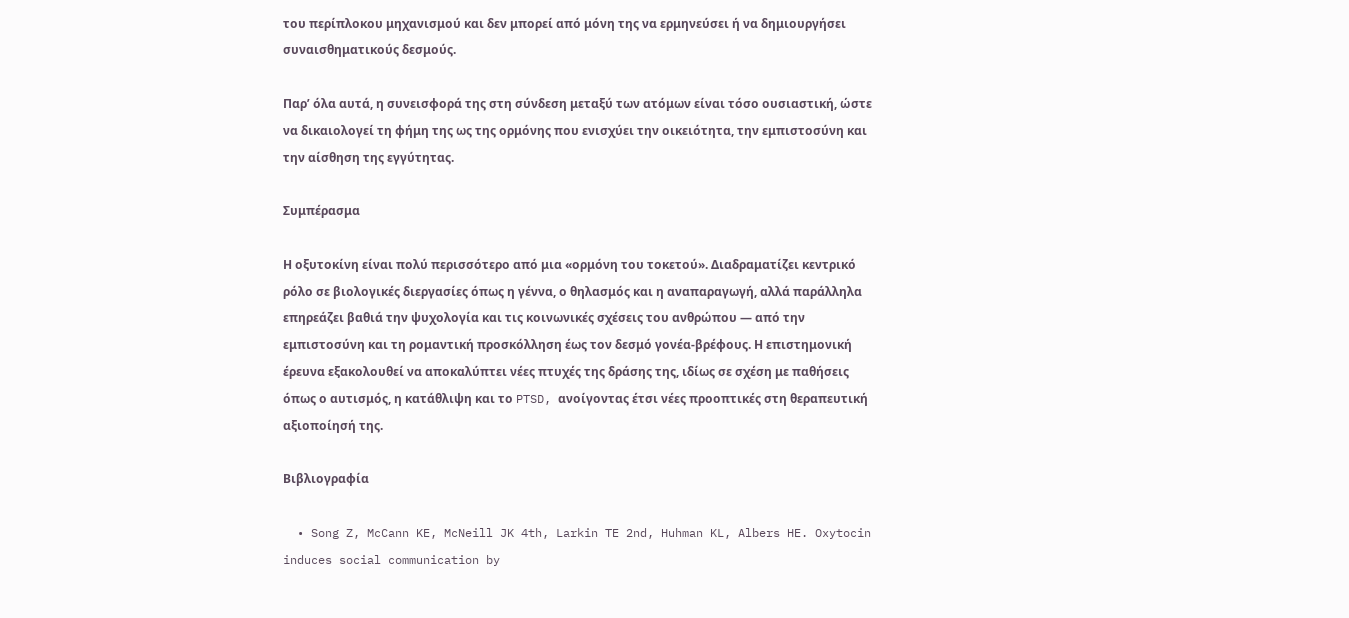του περίπλοκου μηχανισμού και δεν μπορεί από μόνη της να ερμηνεύσει ή να δημιουργήσει συναισθηματικούς δεσμούς.

Παρ’ όλα αυτά, η συνεισφορά της στη σύνδεση μεταξύ των ατόμων είναι τόσο ουσιαστική, ώστε να δικαιολογεί τη φήμη της ως της ορμόνης που ενισχύει την οικειότητα, την εμπιστοσύνη και την αίσθηση της εγγύτητας.

Συμπέρασμα

Η οξυτοκίνη είναι πολύ περισσότερο από μια «ορμόνη του τοκετού». Διαδραματίζει κεντρικό ρόλο σε βιολογικές διεργασίες όπως η γέννα, ο θηλασμός και η αναπαραγωγή, αλλά παράλληλα επηρεάζει βαθιά την ψυχολογία και τις κοινωνικές σχέσεις του ανθρώπου — από την εμπιστοσύνη και τη ρομαντική προσκόλληση έως τον δεσμό γονέα-βρέφους. Η επιστημονική έρευνα εξακολουθεί να αποκαλύπτει νέες πτυχές της δράσης της, ιδίως σε σχέση με παθήσεις όπως ο αυτισμός, η κατάθλιψη και το PTSD, ανοίγοντας έτσι νέες προοπτικές στη θεραπευτική αξιοποίησή της.

Βιβλιογραφία

  • Song Z, McCann KE, McNeill JK 4th, Larkin TE 2nd, Huhman KL, Albers HE. Oxytocin induces social communication by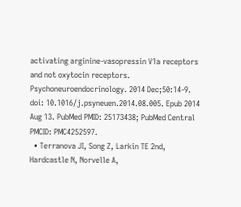activating arginine-vasopressin V1a receptors and not oxytocin receptors. Psychoneuroendocrinology. 2014 Dec;50:14-9. doi: 10.1016/j.psyneuen.2014.08.005. Epub 2014 Aug 13. PubMed PMID: 25173438; PubMed Central PMCID: PMC4252597.
  • Terranova JI, Song Z, Larkin TE 2nd, Hardcastle N, Norvelle A,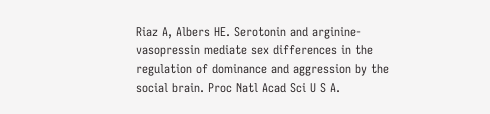Riaz A, Albers HE. Serotonin and arginine-vasopressin mediate sex differences in the regulation of dominance and aggression by the social brain. Proc Natl Acad Sci U S A.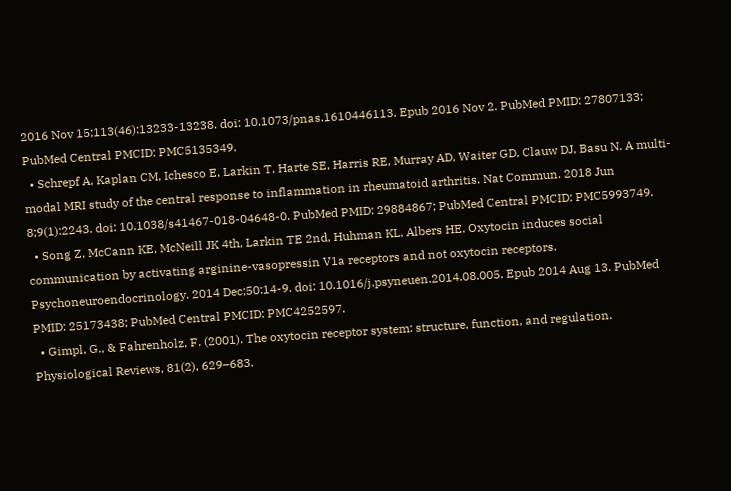2016 Nov 15;113(46):13233-13238. doi: 10.1073/pnas.1610446113. Epub 2016 Nov 2. PubMed PMID: 27807133; PubMed Central PMCID: PMC5135349.
  • Schrepf A, Kaplan CM, Ichesco E, Larkin T, Harte SE, Harris RE, Murray AD, Waiter GD, Clauw DJ, Basu N. A multi-modal MRI study of the central response to inflammation in rheumatoid arthritis. Nat Commun. 2018 Jun 8;9(1):2243. doi: 10.1038/s41467-018-04648-0. PubMed PMID: 29884867; PubMed Central PMCID: PMC5993749.
  • Song Z, McCann KE, McNeill JK 4th, Larkin TE 2nd, Huhman KL, Albers HE. Oxytocin induces social communication by activating arginine-vasopressin V1a receptors and not oxytocin receptors. Psychoneuroendocrinology. 2014 Dec;50:14-9. doi: 10.1016/j.psyneuen.2014.08.005. Epub 2014 Aug 13. PubMed PMID: 25173438; PubMed Central PMCID: PMC4252597.
  • Gimpl, G., & Fahrenholz, F. (2001). The oxytocin receptor system: structure, function, and regulation. Physiological Reviews, 81(2), 629–683.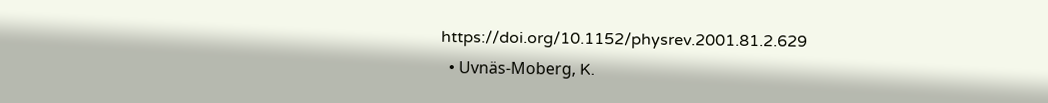https://doi.org/10.1152/physrev.2001.81.2.629
  • Uvnäs-Moberg, K.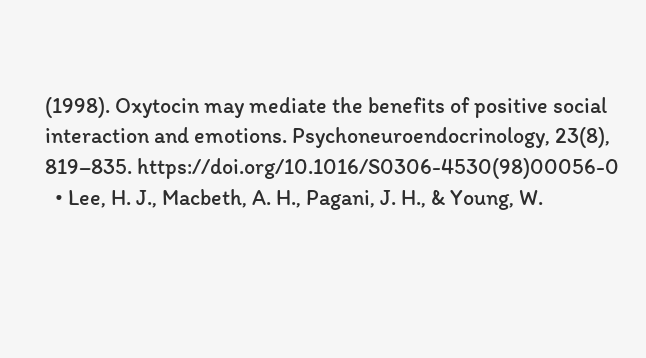(1998). Oxytocin may mediate the benefits of positive social interaction and emotions. Psychoneuroendocrinology, 23(8), 819–835. https://doi.org/10.1016/S0306-4530(98)00056-0
  • Lee, H. J., Macbeth, A. H., Pagani, J. H., & Young, W.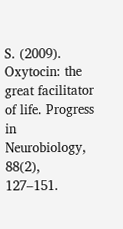S. (2009). Oxytocin: the great facilitator of life. Progress in Neurobiology, 88(2), 127–151.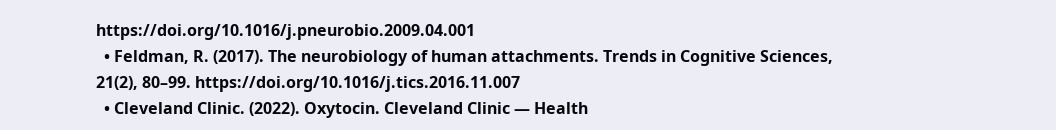https://doi.org/10.1016/j.pneurobio.2009.04.001
  • Feldman, R. (2017). The neurobiology of human attachments. Trends in Cognitive Sciences, 21(2), 80–99. https://doi.org/10.1016/j.tics.2016.11.007
  • Cleveland Clinic. (2022). Oxytocin. Cleveland Clinic — Health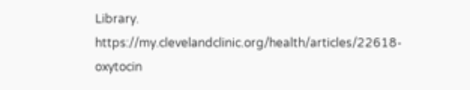Library. https://my.clevelandclinic.org/health/articles/22618-oxytocin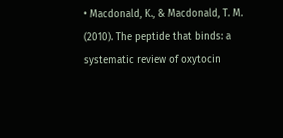• Macdonald, K., & Macdonald, T. M. (2010). The peptide that binds: a systematic review of oxytocin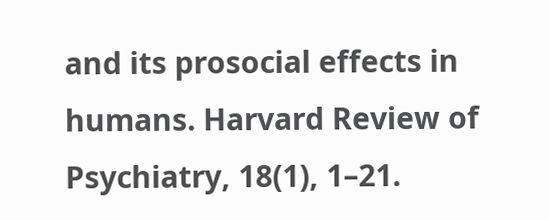and its prosocial effects in humans. Harvard Review of Psychiatry, 18(1), 1–21.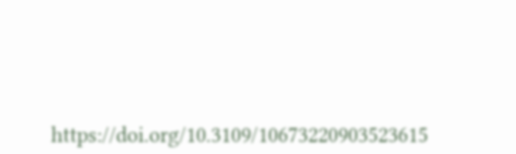https://doi.org/10.3109/10673220903523615